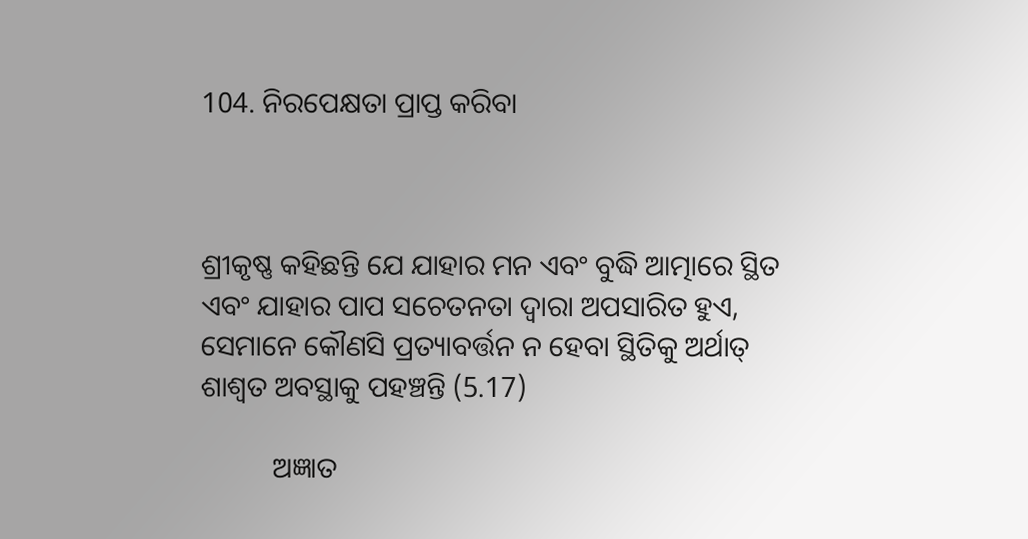104. ନିରପେକ୍ଷତା ପ୍ରାପ୍ତ କରିବା



ଶ୍ରୀକୃଷ୍ଣ କହିଛନ୍ତି ଯେ ଯାହାର ମନ ଏବଂ ବୁଦ୍ଧି ଆତ୍ମାରେ ସ୍ଥିତ ଏବଂ ଯାହାର ପାପ ସଚେତନତା ଦ୍ୱାରା ଅପସାରିତ ହୁଏ, ସେମାନେ କୌଣସି ପ୍ରତ୍ୟାବର୍ତ୍ତନ ନ ହେବା ସ୍ଥିତିକୁ ଅର୍ଥାତ୍‌ ଶାଶ୍ୱତ ଅବସ୍ଥାକୁ ପହଞ୍ଚନ୍ତି (5.17)

          ଅଜ୍ଞାତ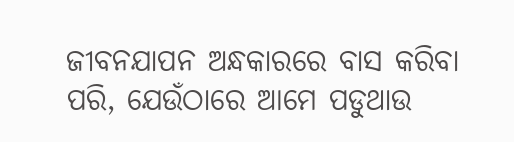ଜୀବନଯାପନ ଅନ୍ଧକାରରେ ବାସ କରିବା ପରି, ଯେଉଁଠାରେ ଆମେ ପଡୁଥାଉ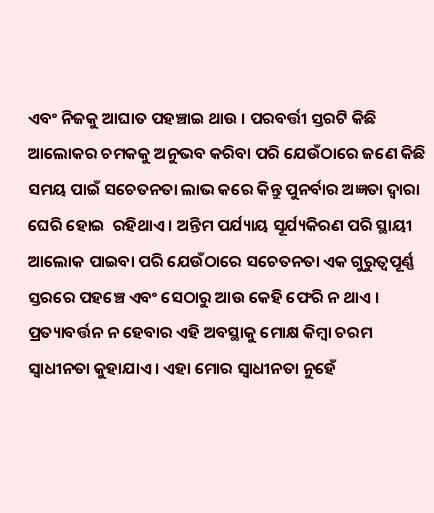ଏବଂ ନିଜକୁ ଆଘାତ ପହଞ୍ଚାଇ ଥାଉ । ପରବର୍ତ୍ତୀ ସ୍ତରଟି କିଛି ଆଲୋକର ଚମକକୁ ଅନୁଭବ କରିବା ପରି ଯେଉଁଠାରେ ଜଣେ କିଛି ସମୟ ପାଇଁ ସଚେତନତା ଲାଭ କରେ କିନ୍ତୁ ପୁନର୍ବାର ଅଜ୍ଞତା ଦ୍ୱାରା ଘେରି ହୋଇ  ରହିଥାଏ । ଅନ୍ତିମ ପର୍ଯ୍ୟାୟ ସୂର୍ଯ୍ୟକିରଣ ପରି ସ୍ଥାୟୀ ଆଲୋକ ପାଇବା ପରି ଯେଉଁଠାରେ ସଚେତନତା ଏକ ଗୁରୁତ୍ୱପୂର୍ଣ୍ଣ ସ୍ତରରେ ପହଞ୍ଚେ ଏବଂ ସେଠାରୁ ଆଉ କେହି ଫେରି ନ ଥାଏ । ପ୍ରତ୍ୟାବର୍ତ୍ତନ ନ ହେବାର ଏହି ଅବସ୍ଥାକୁ ମୋକ୍ଷ କିମ୍ବା ଚରମ ସ୍ୱାଧୀନତା କୁହାଯାଏ । ଏହା ମୋର ସ୍ୱାଧୀନତା ନୁହେଁ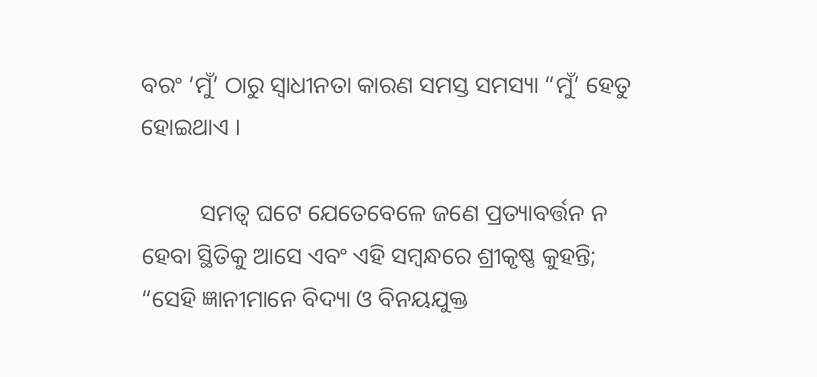ବରଂ ‘ମୁଁ’ ଠାରୁ ସ୍ୱାଧୀନତା କାରଣ ସମସ୍ତ ସମସ୍ୟା “ମୁଁ’ ହେତୁ   ହୋଇଥାଏ ।

          ସମତ୍ୱ ଘଟେ ଯେତେବେଳେ ଜଣେ ପ୍ରତ୍ୟାବର୍ତ୍ତନ ନ ହେବା ସ୍ଥିତିକୁ ଆସେ ଏବଂ ଏହି ସମ୍ବନ୍ଧରେ ଶ୍ରୀକୃଷ୍ଣ କୁହନ୍ତି; “ସେହି ଜ୍ଞାନୀମାନେ ବିଦ୍ୟା ଓ ବିନୟଯୁକ୍ତ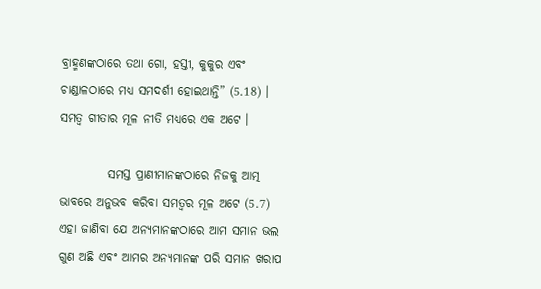ବ୍ରାହ୍ମଣଙ୍କଠାରେ ତଥା ଗୋ, ହସ୍ତୀ, କୁକୁର ଏବଂ ଚାଣ୍ଡାଳଠାରେ ମଧ୍ୟ ସମଦର୍ଶୀ ହୋଇଥାନ୍ତି” (5.18) । ସମତ୍ୱ ଗୀତାର ମୂଳ ନୀତି ମଧ୍ୟରେ ଏକ ଅଟେ ।

          ସମସ୍ତ ପ୍ରାଣୀମାନଙ୍କଠାରେ ନିଜକୁ ଆତ୍ମ ଭାବରେ ଅନୁଭବ କରିବା ସମତ୍ୱର ମୂଳ ଅଟେ (5.7) ଏହା ଜାଣିବା ଯେ ଅନ୍ୟମାନଙ୍କଠାରେ ଆମ ସମାନ ଭଲ ଗୁଣ ଅଛି ଏବଂ ଆମର ଅନ୍ୟମାନଙ୍କ ପରି ସମାନ ଖରାପ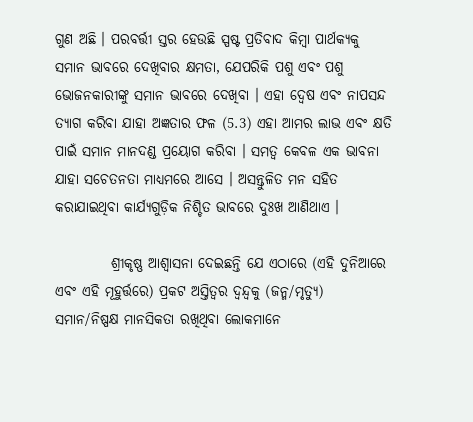ଗୁଣ ଅଛି । ପରବର୍ତ୍ତୀ ସ୍ତର ହେଉଛି ସ୍ପଷ୍ଟ ପ୍ରତିବାଦ କିମ୍ବା ପାର୍ଥକ୍ୟକୁ ସମାନ ଭାବରେ ଦେଖିବାର କ୍ଷମତା, ଯେପରିକି ପଶୁ ଏବଂ ପଶୁ ଭୋଜନକାରୀଙ୍କୁ ସମାନ ଭାବରେ ଦେଖିବା । ଏହା ଦ୍ୱେଷ ଏବଂ ନାପସନ୍ଦ ତ୍ୟାଗ କରିବା ଯାହା ଅଜ୍ଞତାର ଫଳ (5.3) ଏହା ଆମର ଲାଭ ଏବଂ କ୍ଷତି ପାଇଁ ସମାନ ମାନଦଣ୍ଡ ପ୍ରୟୋଗ କରିବା । ସମତ୍ୱ କେବଳ ଏକ ଭାବନା ଯାହା ସଚେତନତା ମାଧ୍ୟମରେ ଆସେ । ଅସନ୍ତୁଳିତ ମନ ସହିତ କରାଯାଇଥିବା କାର୍ଯ୍ୟଗୁଡ଼ିକ ନିଶ୍ଚିତ ଭାବରେ ଦୁଃଖ ଆଣିଥାଏ ।

          ଶ୍ରୀକୃଷ୍ଣ ଆଶ୍ୱାସନା ଦେଇଛନ୍ତି ଯେ ଏଠାରେ (ଏହି ଦୁନିଆରେ ଏବଂ ଏହି ମୂହୁର୍ତ୍ତରେ) ପ୍ରକଟ ଅସ୍ତିତ୍ୱର ଦ୍ୱନ୍ଦ୍ୱକୁ (ଜନ୍ମ/ମୃତ୍ୟୁ) ସମାନ/ନିଷ୍ପକ୍ଷ ମାନସିକତା ରଖିଥିବା ଲୋକମାନେ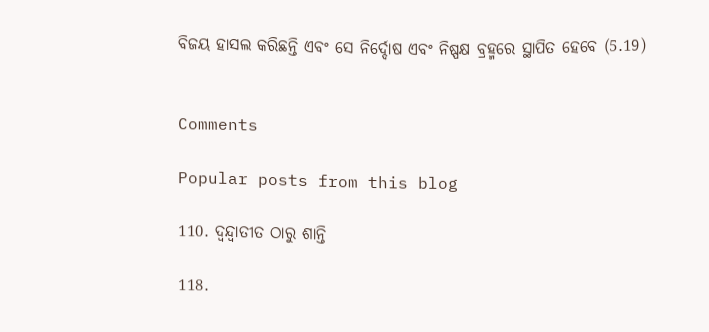ବିଜୟ ହାସଲ କରିଛନ୍ତି ଏବଂ ସେ ନିର୍ଦ୍ଦୋଷ ଏବଂ ନିଷ୍ପକ୍ଷ ବ୍ରହ୍ମରେ ସ୍ଥାପିତ ହେବେ (5.19)


Comments

Popular posts from this blog

110. ଦ୍ୱନ୍ଦ୍ୱାତୀତ ଠାରୁ ଶାନ୍ତି

118.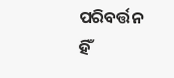ପରିବର୍ତ୍ତନ ହିଁ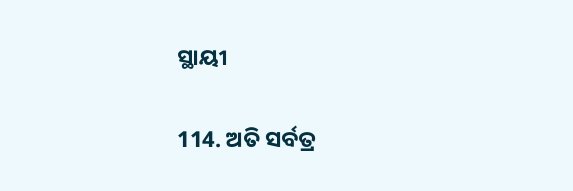ସ୍ଥାୟୀ

114. ଅତି ସର୍ବତ୍ର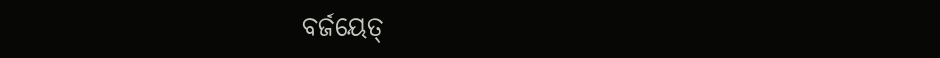ବର୍ଜୟେତ୍‌